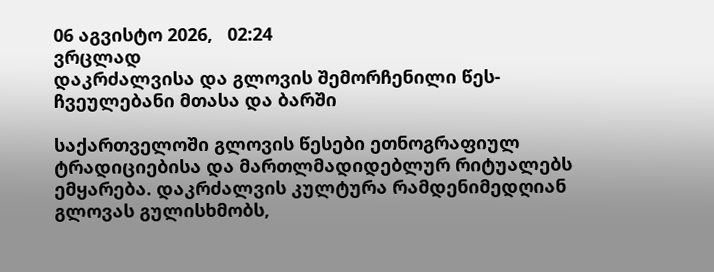06 აგვისტო 2026,   02:24
ვრცლად
დაკრძალვისა და გლოვის შემორჩენილი წეს-ჩვეულებანი მთასა და ბარში

საქართველოში გლოვის წესები ეთნოგრაფიულ ტრადიციებისა და მართლმადიდებლურ რიტუალებს ემყარება. დაკრძალვის კულტურა რამდენიმედღიან გლოვას გულისხმობს,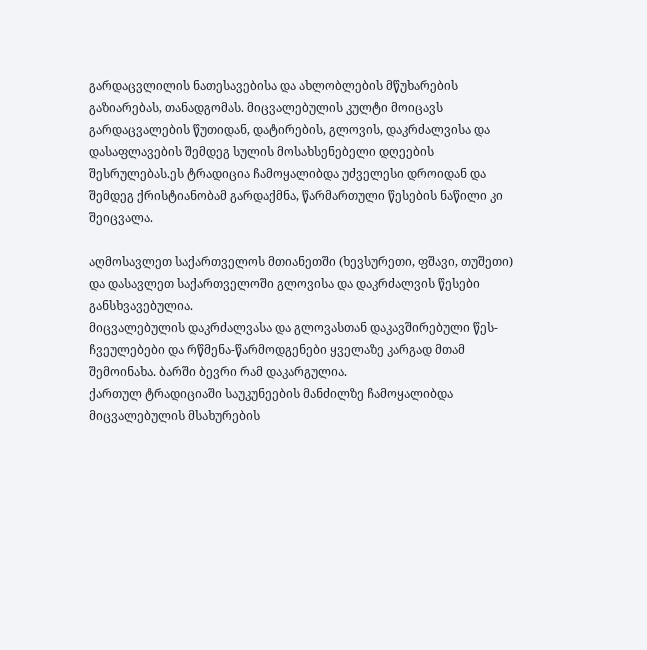გარდაცვლილის ნათესავებისა და ახლობლების მწუხარების გაზიარებას, თანადგომას. მიცვალებულის კულტი მოიცავს გარდაცვალების წუთიდან, დატირების, გლოვის, დაკრძალვისა და დასაფლავების შემდეგ სულის მოსახსენებელი დღეების შესრულებას.ეს ტრადიცია ჩამოყალიბდა უძველესი დროიდან და შემდეგ ქრისტიანობამ გარდაქმნა, წარმართული წესების ნაწილი კი შეიცვალა.

აღმოსავლეთ საქართველოს მთიანეთში (ხევსურეთი, ფშავი, თუშეთი) და დასავლეთ საქართველოში გლოვისა და დაკრძალვის წესები განსხვავებულია.
მიცვალებულის დაკრძალვასა და გლოვასთან დაკავშირებული წეს-ჩვეულებები და რწმენა-წარმოდგენები ყველაზე კარგად მთამ შემოინახა. ბარში ბევრი რამ დაკარგულია.
ქართულ ტრადიციაში საუკუნეების მანძილზე ჩამოყალიბდა მიცვალებულის მსახურების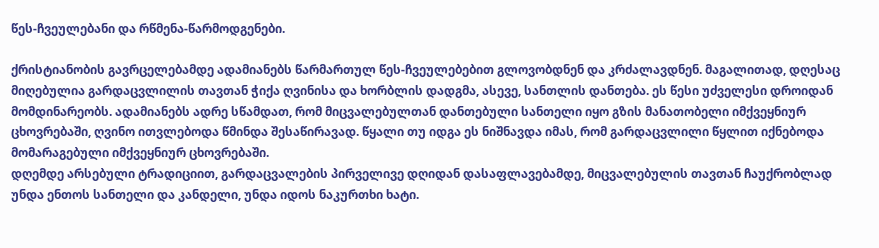წეს-ჩვეულებანი და რწმენა-წარმოდგენები.

ქრისტიანობის გავრცელებამდე ადამიანებს წარმართულ წეს-ჩვეულებებით გლოვობდნენ და კრძალავდნენ. მაგალითად, დღესაც მიღებულია გარდაცვლილის თავთან ჭიქა ღვინისა და ხორბლის დადგმა, ასევე, სანთლის დანთება. ეს წესი უძველესი დროიდან მომდინარეობს. ადამიანებს ადრე სწამდათ, რომ მიცვალებულთან დანთებული სანთელი იყო გზის მანათობელი იმქვეყნიურ ცხოვრებაში, ღვინო ითვლებოდა წმინდა შესაწირავად. წყალი თუ იდგა ეს ნიშნავდა იმას, რომ გარდაცვლილი წყლით იქნებოდა მომარაგებული იმქვეყნიურ ცხოვრებაში.
დღემდე არსებული ტრადიციით, გარდაცვალების პირველივე დღიდან დასაფლავებამდე, მიცვალებულის თავთან ჩაუქრობლად უნდა ენთოს სანთელი და კანდელი, უნდა იდოს ნაკურთხი ხატი.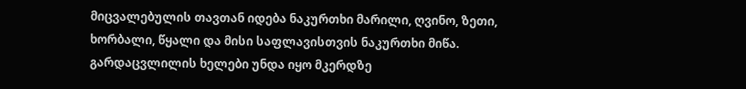მიცვალებულის თავთან იდება ნაკურთხი მარილი, ღვინო, ზეთი, ხორბალი, წყალი და მისი საფლავისთვის ნაკურთხი მიწა. გარდაცვლილის ხელები უნდა იყო მკერდზე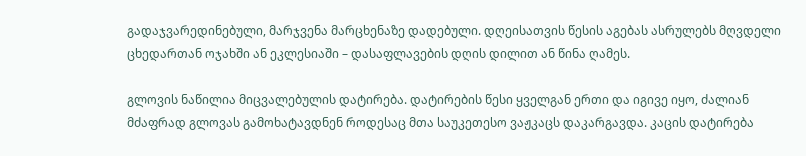გადაჯვარედინებული, მარჯვენა მარცხენაზე დადებული. დღეისათვის წესის აგებას ასრულებს მღვდელი ცხედართან ოჯახში ან ეკლესიაში – დასაფლავების დღის დილით ან წინა ღამეს.

გლოვის ნაწილია მიცვალებულის დატირება. დატირების წესი ყველგან ერთი და იგივე იყო, ძალიან მძაფრად გლოვას გამოხატავდნენ როდესაც მთა საუკეთესო ვაჟკაცს დაკარგავდა. კაცის დატირება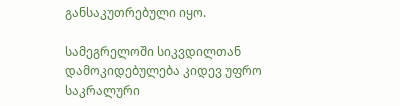განსაკუთრებული იყო.

სამეგრელოში სიკვდილთან დამოკიდებულება კიდევ უფრო საკრალური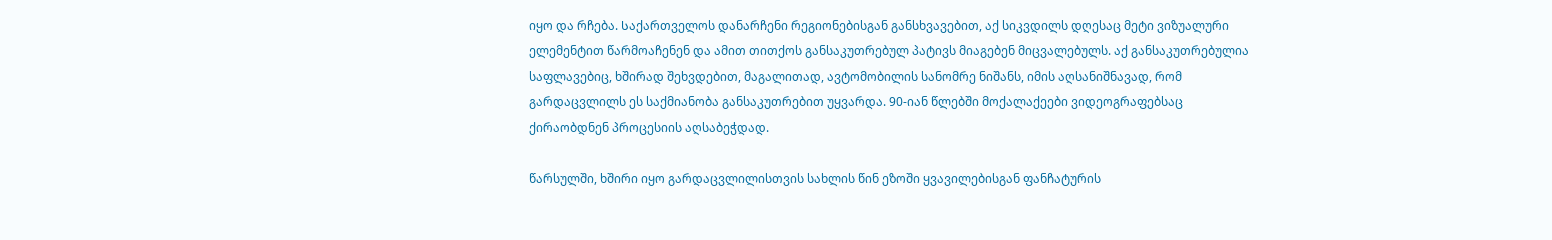იყო და რჩება. Საქართველოს დანარჩენი რეგიონებისგან განსხვავებით, აქ სიკვდილს დღესაც მეტი ვიზუალური ელემენტით წარმოაჩენენ და ამით თითქოს განსაკუთრებულ პატივს მიაგებენ მიცვალებულს. აქ განსაკუთრებულია საფლავებიც, ხშირად შეხვდებით, მაგალითად, ავტომობილის სანომრე ნიშანს, იმის აღსანიშნავად, რომ გარდაცვლილს ეს საქმიანობა განსაკუთრებით უყვარდა. 90-იან წლებში მოქალაქეები ვიდეოგრაფებსაც ქირაობდნენ პროცესიის აღსაბეჭდად.

წარსულში, ხშირი იყო გარდაცვლილისთვის სახლის წინ ეზოში ყვავილებისგან ფანჩატურის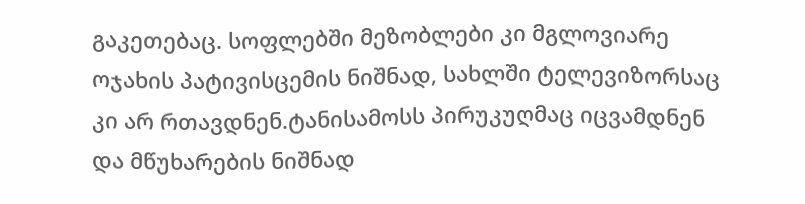გაკეთებაც. სოფლებში მეზობლები კი მგლოვიარე ოჯახის პატივისცემის ნიშნად, სახლში ტელევიზორსაც კი არ რთავდნენ.ტანისამოსს პირუკუღმაც იცვამდნენ და მწუხარების ნიშნად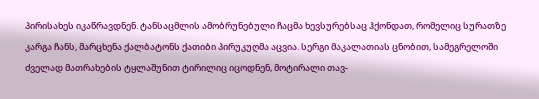პირისახეს იკაწრავდნენ. ტანსაცმლის ამობრუნებული ჩაცმა ხევსურებსაც ჰქონდათ, რომელიც სურათზე კარგა ჩანს, მარცხენა ქალბატონს ქათიბი პირუკუღმა აცვია. სერგი მაკალათიას ცნობით, სამეგრელოში ძველად მათრახების ტყლაშუნით ტირილიც იცოდნენ, მოტირალი თავ-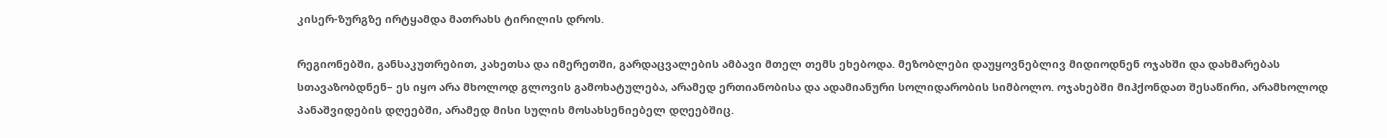კისერ-ზურგზე ირტყამდა მათრახს ტირილის დროს.

რეგიონებში, განსაკუთრებით, კახეთსა და იმერეთში, გარდაცვალების ამბავი მთელ თემს ეხებოდა. მეზობლები დაუყოვნებლივ მიდიოდნენ ოჯახში და დახმარებას სთავაზობდნენ– ეს იყო არა მხოლოდ გლოვის გამოხატულება, არამედ ერთიანობისა და ადამიანური სოლიდარობის სიმბოლო. ოჯახებში მიჰქონდათ შესაწირი, არამხოლოდ პანაშვიდების დღეებში, არამედ მისი სულის მოსახსენიებელ დღეებშიც.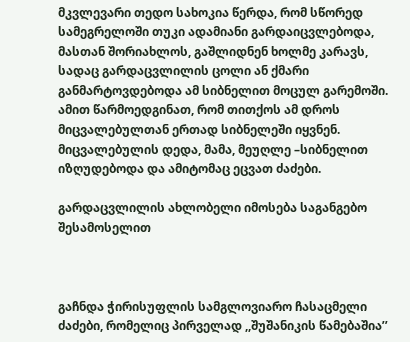მკვლევარი თედო სახოკია წერდა, რომ სწორედ სამეგრელოში თუკი ადამიანი გარდაიცვლებოდა, მასთან შორიახლოს, გაშლიდნენ ხოლმე კარავს, სადაც გარდაცვლილის ცოლი ან ქმარი განმარტოვდებოდა ამ სიბნელით მოცულ გარემოში. ამით წარმოედგინათ, რომ თითქოს ამ დროს მიცვალებულთან ერთად სიბნელეში იყვნენ. მიცვალებულის დედა, მამა, მეუღლე –სიბნელით იზღუდებოდა და ამიტომაც ეცვათ ძაძები.

გარდაცვლილის ახლობელი იმოსება საგანგებო შესამოსელით



გაჩნდა ჭირისუფლის სამგლოვიარო ჩასაცმელი ძაძები, რომელიც პირველად ,,შუშანიკის წამებაშია’’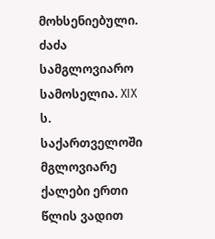მოხსენიებული. ძაძა სამგლოვიარო სამოსელია. XIX ს. საქართველოში მგლოვიარე ქალები ერთი წლის ვადით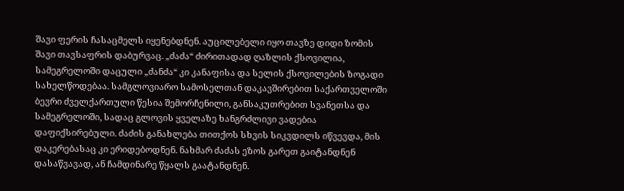შავი ფერის ჩასაცმელს იყენებდნენ. აუცილებელი იყო თავზე დიდი ზომის შავი თავსაფრის დაბურვაც. „ძაძა“ ძირითადად ღაზლის ქსოვილია, სამეგრელოში დაცული „ძანძა“ კი კანაფისა და სელის ქსოვილების ზოგადი სახელწოდებაა. სამგლოვიარო სამოსელთან დაკავშირებით საქართველოში ბევრი ძველქართული წესია შემორჩენილი, განსაკუთრებით სვანეთსა და სამეგრელოში, სადაც გლოვის ყველაზე ხანგრძლივი ვადებია დაფიქსირებული. ძაძის განახლება თითქოს სხვის სიკვდილს იწვევდა, მის დაკერებასაც კი ერიდებოდნენ. ნახმარ ძაძას ეზოს გარეთ გაიტანდნენ დასაწვავად, ან ჩამდინარე წყალს გაატანდნენ.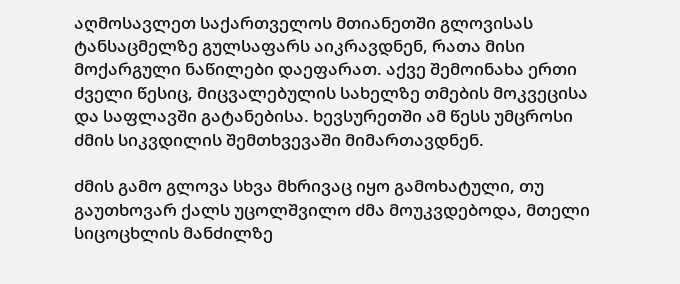აღმოსავლეთ საქართველოს მთიანეთში გლოვისას ტანსაცმელზე გულსაფარს აიკრავდნენ, რათა მისი მოქარგული ნაწილები დაეფარათ. აქვე შემოინახა ერთი ძველი წესიც, მიცვალებულის სახელზე თმების მოკვეცისა და საფლავში გატანებისა. ხევსურეთში ამ წესს უმცროსი ძმის სიკვდილის შემთხვევაში მიმართავდნენ.

ძმის გამო გლოვა სხვა მხრივაც იყო გამოხატული, თუ გაუთხოვარ ქალს უცოლშვილო ძმა მოუკვდებოდა, მთელი სიცოცხლის მანძილზე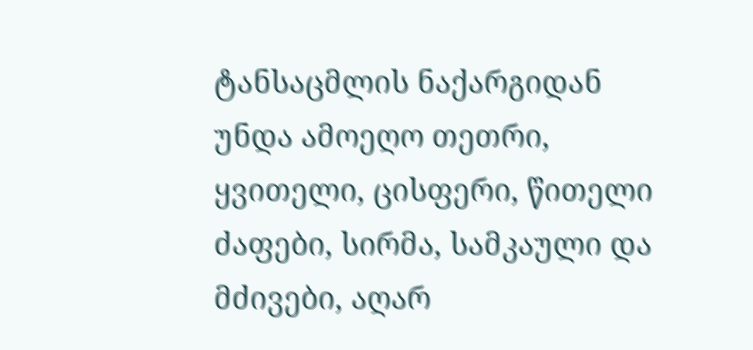ტანსაცმლის ნაქარგიდან უნდა ამოეღო თეთრი, ყვითელი, ცისფერი, წითელი ძაფები, სირმა, სამკაული და მძივები, აღარ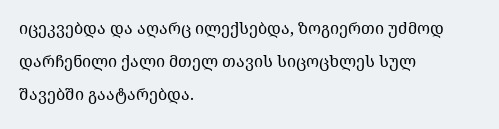იცეკვებდა და აღარც ილექსებდა, ზოგიერთი უძმოდ დარჩენილი ქალი მთელ თავის სიცოცხლეს სულ შავებში გაატარებდა.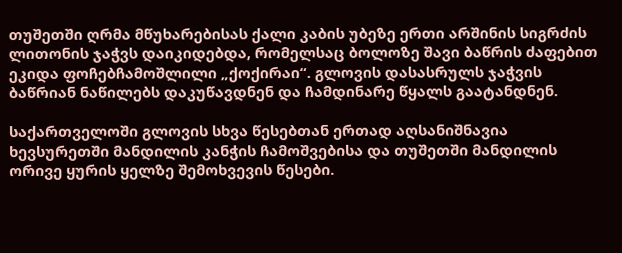თუშეთში ღრმა მწუხარებისას ქალი კაბის უბეზე ერთი არშინის სიგრძის ლითონის ჯაჭვს დაიკიდებდა, რომელსაც ბოლოზე შავი ბაწრის ძაფებით ეკიდა ფოჩებჩამოშლილი „ქოქირაი“. გლოვის დასასრულს ჯაჭვის ბაწრიან ნაწილებს დაკუწავდნენ და ჩამდინარე წყალს გაატანდნენ.

საქართველოში გლოვის სხვა წესებთან ერთად აღსანიშნავია ხევსურეთში მანდილის კანჭის ჩამოშვებისა და თუშეთში მანდილის ორივე ყურის ყელზე შემოხვევის წესები.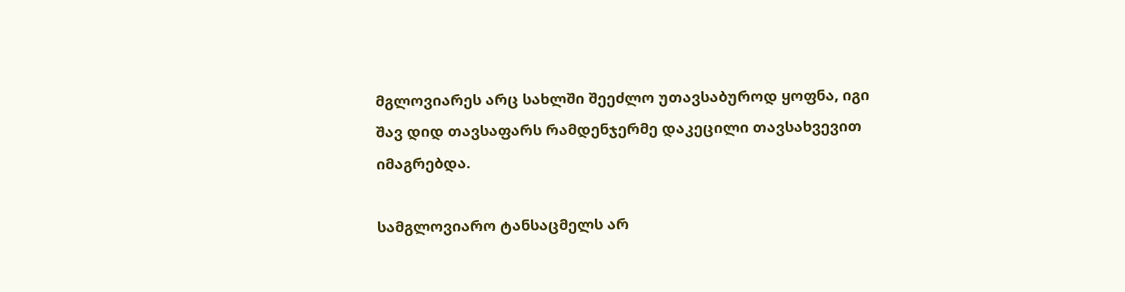მგლოვიარეს არც სახლში შეეძლო უთავსაბუროდ ყოფნა, იგი შავ დიდ თავსაფარს რამდენჯერმე დაკეცილი თავსახვევით იმაგრებდა.

სამგლოვიარო ტანსაცმელს არ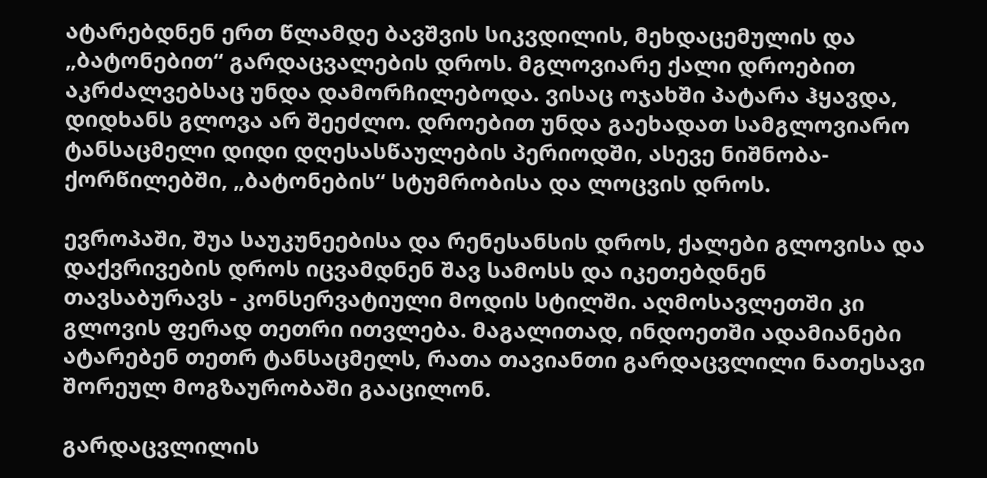ატარებდნენ ერთ წლამდე ბავშვის სიკვდილის, მეხდაცემულის და „ბატონებით“ გარდაცვალების დროს. მგლოვიარე ქალი დროებით აკრძალვებსაც უნდა დამორჩილებოდა. ვისაც ოჯახში პატარა ჰყავდა, დიდხანს გლოვა არ შეეძლო. დროებით უნდა გაეხადათ სამგლოვიარო ტანსაცმელი დიდი დღესასწაულების პერიოდში, ასევე ნიშნობა-ქორწილებში, „ბატონების“ სტუმრობისა და ლოცვის დროს.

ევროპაში, შუა საუკუნეებისა და რენესანსის დროს, ქალები გლოვისა და დაქვრივების დროს იცვამდნენ შავ სამოსს და იკეთებდნენ თავსაბურავს - კონსერვატიული მოდის სტილში. აღმოსავლეთში კი გლოვის ფერად თეთრი ითვლება. მაგალითად, ინდოეთში ადამიანები ატარებენ თეთრ ტანსაცმელს, რათა თავიანთი გარდაცვლილი ნათესავი შორეულ მოგზაურობაში გააცილონ.

გარდაცვლილის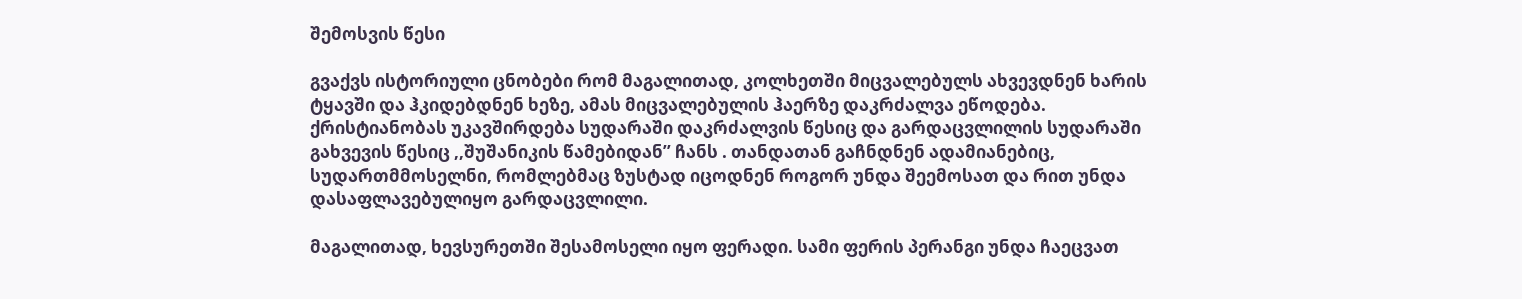შემოსვის წესი

გვაქვს ისტორიული ცნობები რომ მაგალითად, კოლხეთში მიცვალებულს ახვევდნენ ხარის ტყავში და ჰკიდებდნენ ხეზე, ამას მიცვალებულის ჰაერზე დაკრძალვა ეწოდება. ქრისტიანობას უკავშირდება სუდარაში დაკრძალვის წესიც და გარდაცვლილის სუდარაში გახვევის წესიც ,,შუშანიკის წამებიდან’’ ჩანს . თანდათან გაჩნდნენ ადამიანებიც, სუდართმმოსელნი, რომლებმაც ზუსტად იცოდნენ როგორ უნდა შეემოსათ და რით უნდა დასაფლავებულიყო გარდაცვლილი.

მაგალითად, ხევსურეთში შესამოსელი იყო ფერადი. სამი ფერის პერანგი უნდა ჩაეცვათ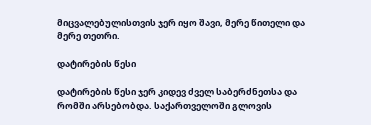მიცვალებულისთვის ჯერ იყო შავი, მერე წითელი და მერე თეთრი.

დატირების წესი

დატირების წესი ჯერ კიდევ ძველ საბერძნეთსა და რომში არსებობდა. საქართველოში გლოვის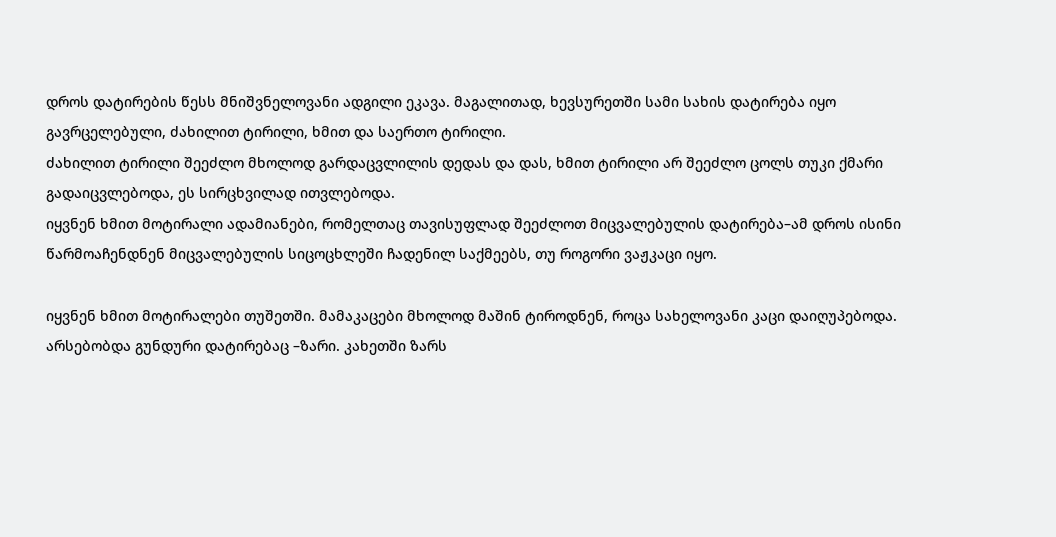დროს დატირების წესს მნიშვნელოვანი ადგილი ეკავა. მაგალითად, ხევსურეთში სამი სახის დატირება იყო გავრცელებული, ძახილით ტირილი, ხმით და საერთო ტირილი.
ძახილით ტირილი შეეძლო მხოლოდ გარდაცვლილის დედას და დას, ხმით ტირილი არ შეეძლო ცოლს თუკი ქმარი გადაიცვლებოდა, ეს სირცხვილად ითვლებოდა.
იყვნენ ხმით მოტირალი ადამიანები, რომელთაც თავისუფლად შეეძლოთ მიცვალებულის დატირება–ამ დროს ისინი წარმოაჩენდნენ მიცვალებულის სიცოცხლეში ჩადენილ საქმეებს, თუ როგორი ვაჟკაცი იყო.

იყვნენ ხმით მოტირალები თუშეთში. მამაკაცები მხოლოდ მაშინ ტიროდნენ, როცა სახელოვანი კაცი დაიღუპებოდა. არსებობდა გუნდური დატირებაც –ზარი. კახეთში ზარს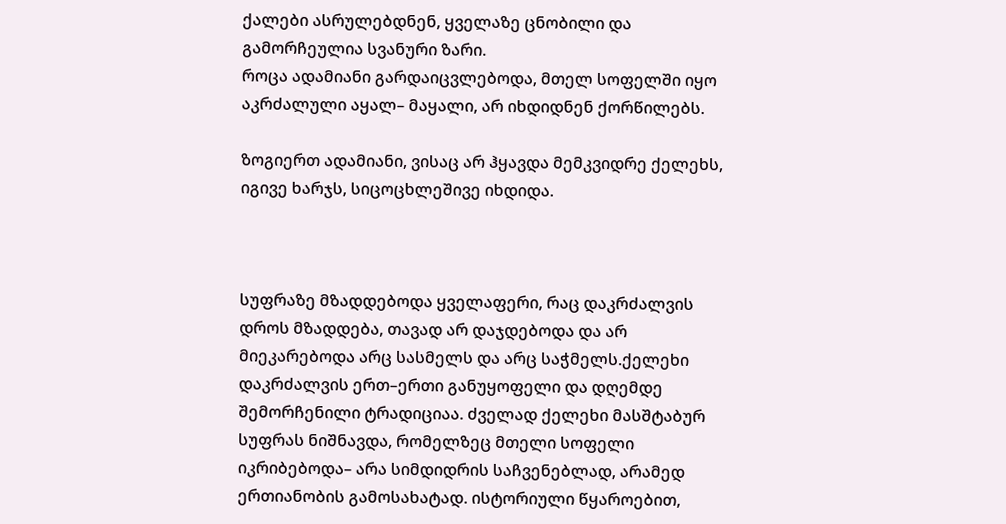ქალები ასრულებდნენ, ყველაზე ცნობილი და გამორჩეულია სვანური ზარი.
როცა ადამიანი გარდაიცვლებოდა, მთელ სოფელში იყო აკრძალული აყალ– მაყალი, არ იხდიდნენ ქორწილებს.

ზოგიერთ ადამიანი, ვისაც არ ჰყავდა მემკვიდრე ქელეხს, იგივე ხარჯს, სიცოცხლეშივე იხდიდა.



სუფრაზე მზადდებოდა ყველაფერი, რაც დაკრძალვის დროს მზადდება, თავად არ დაჯდებოდა და არ მიეკარებოდა არც სასმელს და არც საჭმელს.ქელეხი დაკრძალვის ერთ–ერთი განუყოფელი და დღემდე შემორჩენილი ტრადიციაა. ძველად ქელეხი მასშტაბურ სუფრას ნიშნავდა, რომელზეც მთელი სოფელი იკრიბებოდა– არა სიმდიდრის საჩვენებლად, არამედ ერთიანობის გამოსახატად. ისტორიული წყაროებით,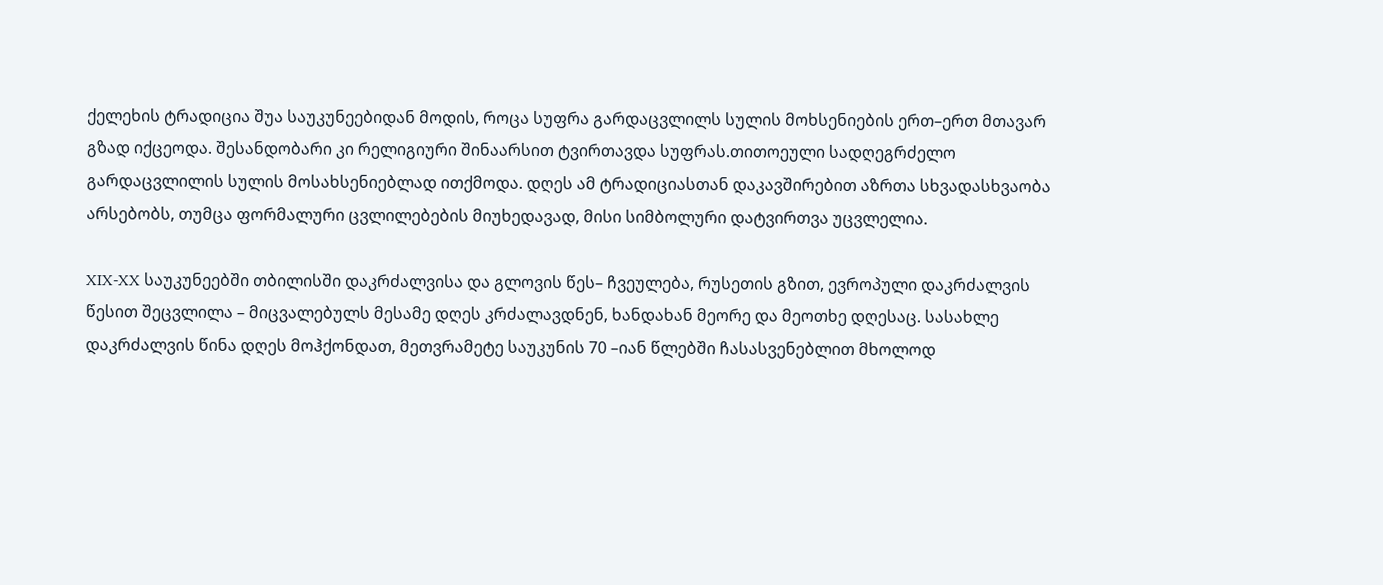ქელეხის ტრადიცია შუა საუკუნეებიდან მოდის, როცა სუფრა გარდაცვლილს სულის მოხსენიების ერთ–ერთ მთავარ გზად იქცეოდა. შესანდობარი კი რელიგიური შინაარსით ტვირთავდა სუფრას.თითოეული სადღეგრძელო გარდაცვლილის სულის მოსახსენიებლად ითქმოდა. დღეს ამ ტრადიციასთან დაკავშირებით აზრთა სხვადასხვაობა არსებობს, თუმცა ფორმალური ცვლილებების მიუხედავად, მისი სიმბოლური დატვირთვა უცვლელია.

XIX-XX საუკუნეებში თბილისში დაკრძალვისა და გლოვის წეს– ჩვეულება, რუსეთის გზით, ევროპული დაკრძალვის წესით შეცვლილა – მიცვალებულს მესამე დღეს კრძალავდნენ, ხანდახან მეორე და მეოთხე დღესაც. სასახლე დაკრძალვის წინა დღეს მოჰქონდათ, მეთვრამეტე საუკუნის 70 –იან წლებში ჩასასვენებლით მხოლოდ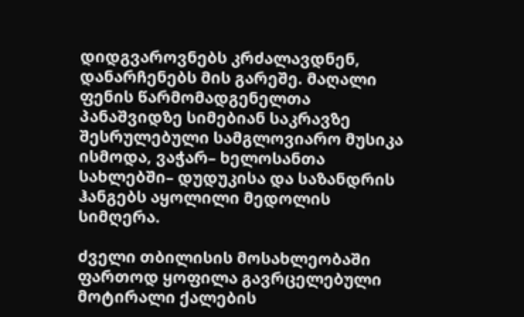დიდგვაროვნებს კრძალავდნენ, დანარჩენებს მის გარეშე. მაღალი ფენის წარმომადგენელთა პანაშვიდზე სიმებიან საკრავზე შესრულებული სამგლოვიარო მუსიკა ისმოდა, ვაჭარ– ხელოსანთა სახლებში– დუდუკისა და საზანდრის ჰანგებს აყოლილი მედოლის სიმღერა.

ძველი თბილისის მოსახლეობაში ფართოდ ყოფილა გავრცელებული მოტირალი ქალების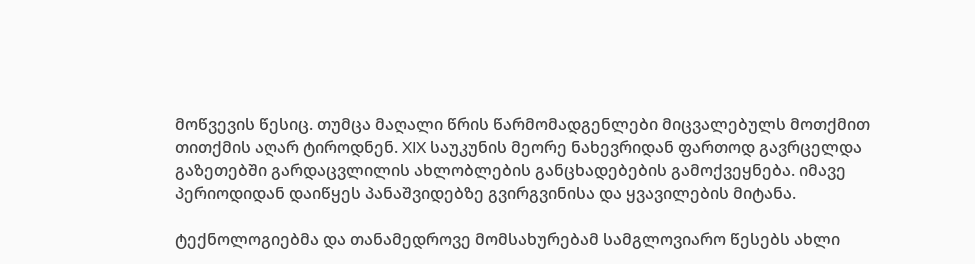მოწვევის წესიც. თუმცა მაღალი წრის წარმომადგენლები მიცვალებულს მოთქმით თითქმის აღარ ტიროდნენ. XIX საუკუნის მეორე ნახევრიდან ფართოდ გავრცელდა გაზეთებში გარდაცვლილის ახლობლების განცხადებების გამოქვეყნება. იმავე პერიოდიდან დაიწყეს პანაშვიდებზე გვირგვინისა და ყვავილების მიტანა.

ტექნოლოგიებმა და თანამედროვე მომსახურებამ სამგლოვიარო წესებს ახლი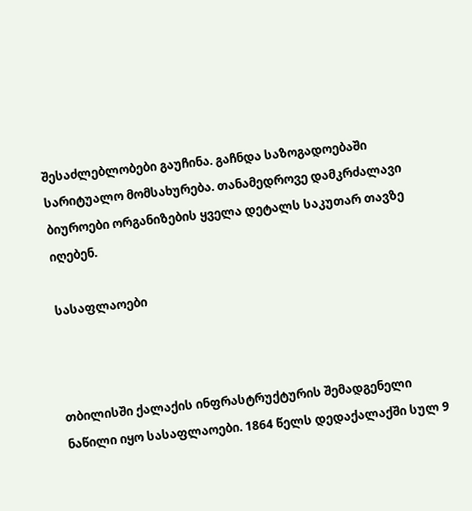შესაძლებლობები გაუჩინა. გაჩნდა საზოგადოებაში სარიტუალო მომსახურება. თანამედროვე დამკრძალავი ბიუროები ორგანიზების ყველა დეტალს საკუთარ თავზე იღებენ.

სასაფლაოები



თბილისში ქალაქის ინფრასტრუქტურის შემადგენელი ნაწილი იყო სასაფლაოები. 1864 წელს დედაქალაქში სულ 9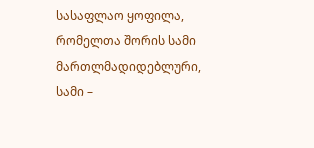სასაფლაო ყოფილა, რომელთა შორის სამი მართლმადიდებლური, სამი –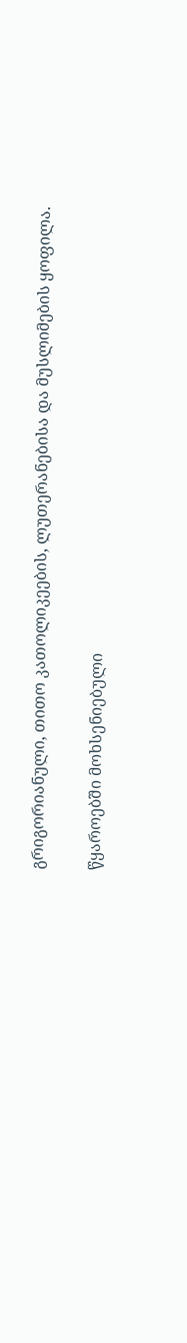გრიგორიანული, თითო კათოლიკეების, ლუთერანებისა და მუსლიმების ყოფილა.

წყაროებში მოხსენიებული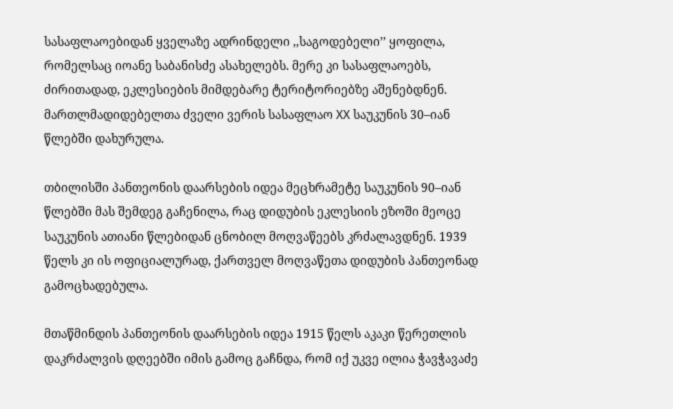სასაფლაოებიდან ყველაზე ადრინდელი ,,საგოდებელი’’ ყოფილა, რომელსაც იოანე საბანისძე ასახელებს. მერე კი სასაფლაოებს, ძირითადად, ეკლესიების მიმდებარე ტერიტორიებზე აშენებდნენ. მართლმადიდებელთა ძველი ვერის სასაფლაო XX საუკუნის 30–იან წლებში დახურულა.

თბილისში პანთეონის დაარსების იდეა მეცხრამეტე საუკუნის 90–იან წლებში მას შემდეგ გაჩენილა, რაც დიდუბის ეკლესიის ეზოში მეოცე საუკუნის ათიანი წლებიდან ცნობილ მოღვაწეებს კრძალავდნენ. 1939 წელს კი ის ოფიციალურად, ქართველ მოღვაწეთა დიდუბის პანთეონად გამოცხადებულა.

მთაწმინდის პანთეონის დაარსების იდეა 1915 წელს აკაკი წერეთლის დაკრძალვის დღეებში იმის გამოც გაჩნდა, რომ იქ უკვე ილია ჭავჭავაძე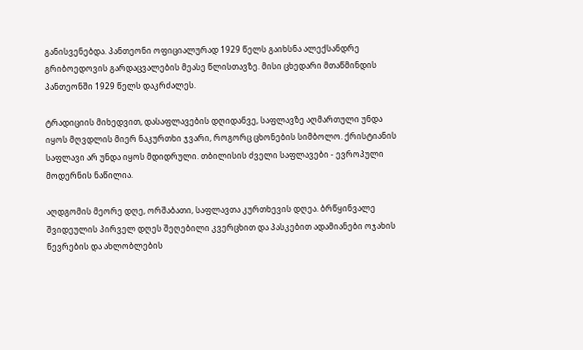განისვენებდა. პანთეონი ოფიციალურად 1929 წელს გაიხსნა ალექსანდრე გრიბოედოვის გარდაცვალების მეასე წლისთავზე. მისი ცხედარი მთაწმინდის პანთეონში 1929 წელს დაკრძალეს.

ტრადიციის მიხედვით, დასაფლავების დღიდანვე, საფლავზე აღმართული უნდა იყოს მღვდლის მიერ ნაკურთხი ჯვარი, როგორც ცხონების სიმბოლო. ქრისტიანის საფლავი არ უნდა იყოს მდიდრული. თბილისის ძველი საფლავები - ევროპული მოდერნის ნაწილია.

აღდგომის მეორე დღე, ორშაბათი, საფლავთა კურთხევის დღეა. ბრწყინვალე შვიდეულის პირველ დღეს შეღებილი კვერცხით და პასკებით ადამიანები ოჯახის წევრების და ახლობლების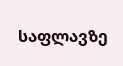საფლავზე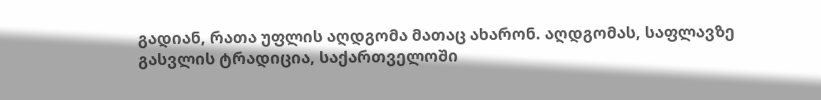გადიან, რათა უფლის აღდგომა მათაც ახარონ. აღდგომას, საფლავზე გასვლის ტრადიცია, საქართველოში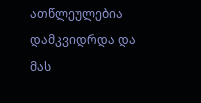ათწლეულებია დამკვიდრდა და მას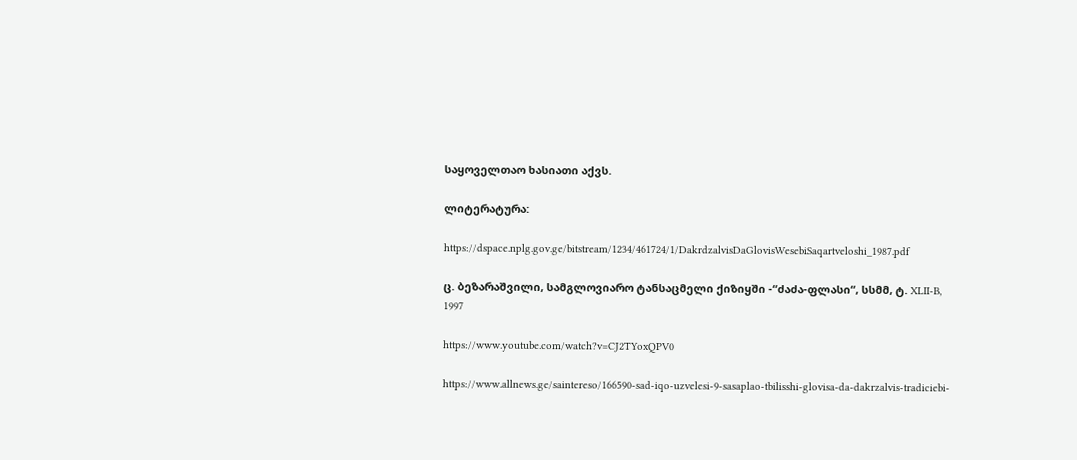საყოველთაო ხასიათი აქვს.

ლიტერატურა:

https://dspace.nplg.gov.ge/bitstream/1234/461724/1/DakrdzalvisDaGlovisWesebiSaqartveloshi_1987.pdf

ც. ბეზარაშვილი, სამგლოვიარო ტანსაცმელი ქიზიყში -“ძაძა-ფლასი“, სსმმ, ტ. XLII-B, 1997

https://www.youtube.com/watch?v=CJ2TYoxQPV0

https://www.allnews.ge/saintereso/166590-sad-iqo-uzvelesi-9-sasaplao-tbilisshi-glovisa-da-dakrzalvis-tradiciebi-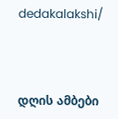dedakalakshi/



დღის ამბები